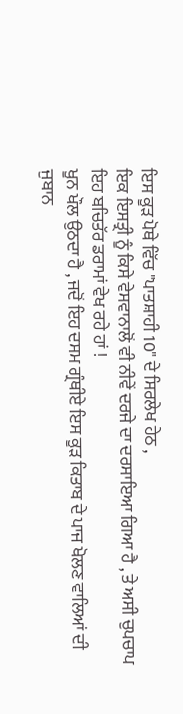ਇਸ ਕੂੜ ਪੋਥੇ ਵਿੱਚ "ਪਾਤਸ਼ਾਹੀ 10" ਦੇ ਸਿਰਲੇਖ ਹੇਠ ,
ਇਕ ਇਸਤ੍ਰੀ ਨੂੰ ਕਿਸੇ ਵੇਸਵਾਨਾਲੋਂ ਵੀ ਨੀਵੇਂ ਦਰਜੇ ਦਾ ਦਰਸਾਇਆ ਗਿਆ ਹੈ , ਤੇ ਅਸੀ ਚੁਪਚਾਪ ਇਹ ਬਚਿਤੱਰ ਡਰਾਮਾਂ ਵੇਖ ਰਹੇ ਹਾਂ !
ਖੂਨ ਖੌਲ ਉਠਦਾ ਹੈ , ਜਦੋਂ ਇਹ ਦਸਮ ਗ੍ਰੰਥੀਏ ਇਸ ਕੂੜ ਕਿਤਾਬ ਦੇ ਪਾਜ ਖੋਲਣ ਵਾਲਿਆਂ ਦੀ ਜੁਬਾਨ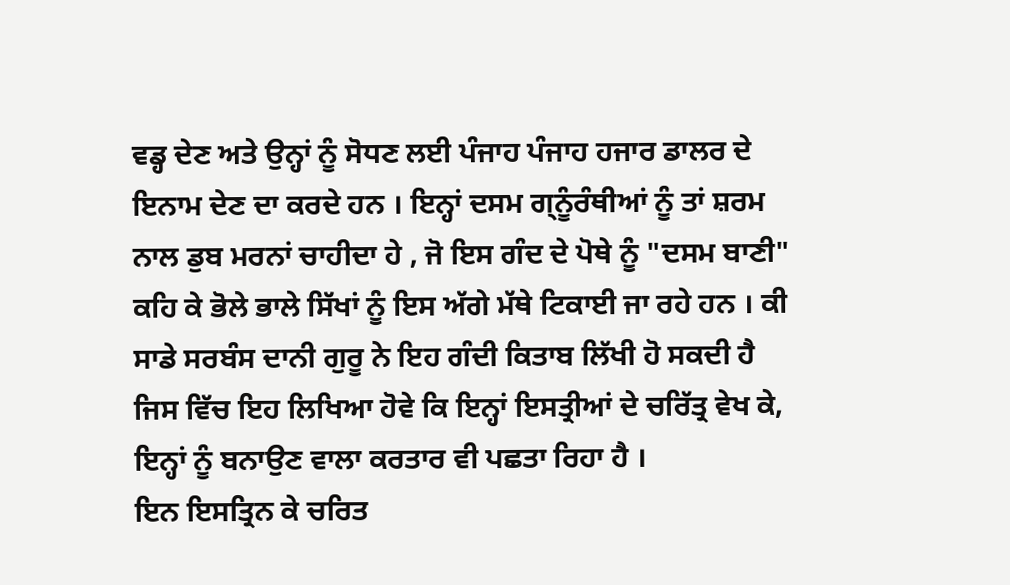ਵਡ੍ਹ ਦੇਣ ਅਤੇ ਉਨ੍ਹਾਂ ਨੂੰ ਸੋਧਣ ਲਈ ਪੰਜਾਹ ਪੰਜਾਹ ਹਜਾਰ ਡਾਲਰ ਦੇ ਇਨਾਮ ਦੇਣ ਦਾ ਕਰਦੇ ਹਨ । ਇਨ੍ਹਾਂ ਦਸਮ ਗ੍ਨੂੰਰੰਥੀਆਂ ਨੂੰ ਤਾਂ ਸ਼ਰਮ ਨਾਲ ਡੁਬ ਮਰਨਾਂ ਚਾਹੀਦਾ ਹੇ , ਜੋ ਇਸ ਗੰਦ ਦੇ ਪੋਥੇ ਨੂੰ "ਦਸਮ ਬਾਣੀ" ਕਹਿ ਕੇ ਭੋਲੇ ਭਾਲੇ ਸਿੱਖਾਂ ਨੂੰ ਇਸ ਅੱਗੇ ਮੱਥੇ ਟਿਕਾਈ ਜਾ ਰਹੇ ਹਨ । ਕੀ ਸਾਡੇ ਸਰਬੰਸ ਦਾਨੀ ਗੁਰੂ ਨੇ ਇਹ ਗੰਦੀ ਕਿਤਾਬ ਲਿੱਖੀ ਹੋ ਸਕਦੀ ਹੈ ਜਿਸ ਵਿੱਚ ਇਹ ਲਿਖਿਆ ਹੋਵੇ ਕਿ ਇਨ੍ਹਾਂ ਇਸਤ੍ਰੀਆਂ ਦੇ ਚਰਿੱਤ੍ਰ ਵੇਖ ਕੇ, ਇਨ੍ਹਾਂ ਨੂੰ ਬਨਾਉਣ ਵਾਲਾ ਕਰਤਾਰ ਵੀ ਪਛਤਾ ਰਿਹਾ ਹੈ ।
ਇਨ ਇਸਤ੍ਰਿਨ ਕੇ ਚਰਿਤ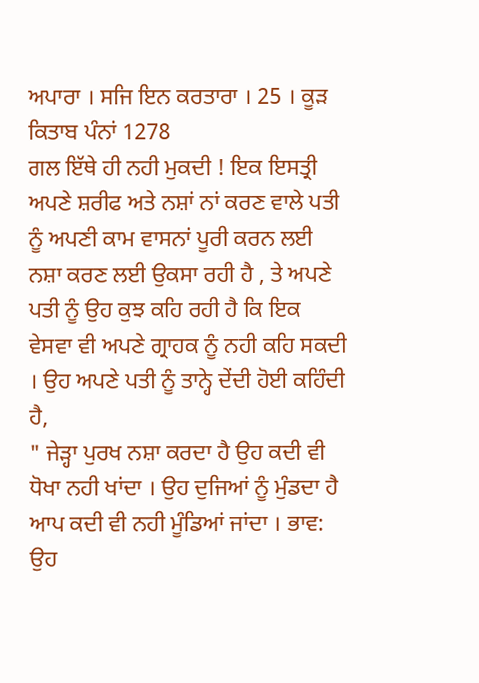ਅਪਾਰਾ । ਸਜਿ ਇਨ ਕਰਤਾਰਾ । 25 । ਕੂੜ ਕਿਤਾਬ ਪੰਨਾਂ 1278
ਗਲ ਇੱਥੇ ਹੀ ਨਹੀ ਮੁਕਦੀ ! ਇਕ ਇਸਤ੍ਰੀ ਅਪਣੇ ਸ਼ਰੀਫ ਅਤੇ ਨਸ਼ਾਂ ਨਾਂ ਕਰਣ ਵਾਲੇ ਪਤੀ ਨੂੰ ਅਪਣੀ ਕਾਮ ਵਾਸਨਾਂ ਪੂਰੀ ਕਰਨ ਲਈ ਨਸ਼ਾ ਕਰਣ ਲਈ ਉਕਸਾ ਰਹੀ ਹੈ , ਤੇ ਅਪਣੇ ਪਤੀ ਨੂੰ ਉਹ ਕੁਝ ਕਹਿ ਰਹੀ ਹੈ ਕਿ ਇਕ ਵੇਸਵਾ ਵੀ ਅਪਣੇ ਗ੍ਰਾਹਕ ਨੂੰ ਨਹੀ ਕਹਿ ਸਕਦੀ । ਉਹ ਅਪਣੇ ਪਤੀ ਨੂੰ ਤਾਨ੍ਹੇ ਦੇਂਦੀ ਹੋਈ ਕਹਿੰਦੀ ਹੈ,
" ਜੇੜ੍ਹਾ ਪੁਰਖ ਨਸ਼ਾ ਕਰਦਾ ਹੈ ਉਹ ਕਦੀ ਵੀ ਧੋਖਾ ਨਹੀ ਖਾਂਦਾ । ਉਹ ਦੁਜਿਆਂ ਨੂੰ ਮੁੰਡਦਾ ਹੈ ਆਪ ਕਦੀ ਵੀ ਨਹੀ ਮੂੰਡਿਆਂ ਜਾਂਦਾ । ਭਾਵ: ਉਹ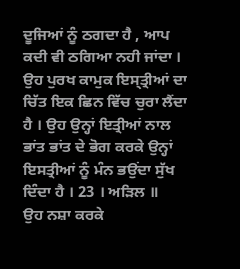ਦੂਜਿਆਂ ਨੂੰ ਠਗਦਾ ਹੈ , ਆਪ ਕਦੀ ਵੀ ਠਗਿਆ ਨਹੀ ਜਾਂਦਾ । ਉਹ ਪੁਰਖ ਕਾਮੁਕ ਇਸ੍ਤ੍ਰੀਆਂ ਦਾ ਚਿੱਤ ਇਕ ਛਿਨ ਵਿੱਚ ਚੁਰਾ ਲੈਂਦਾ ਹੈ । ਉਹ ਉਨ੍ਹਾਂ ਇਤ੍ਰੀਆਂ ਨਾਲ ਭਾਂਤ ਭਾਂਤ ਦੇ ਭੋਗ ਕਰਕੇ ਉਨ੍ਹਾਂ ਇਸਤ੍ਰੀਆਂ ਨੂੰ ਮੰਨ ਭਉਂਦਾ ਸੁੱਖ ਦਿੰਦਾ ਹੈ । 23 । ਅੜਿਲ ॥
ਉਹ ਨਸ਼ਾ ਕਰਕੇ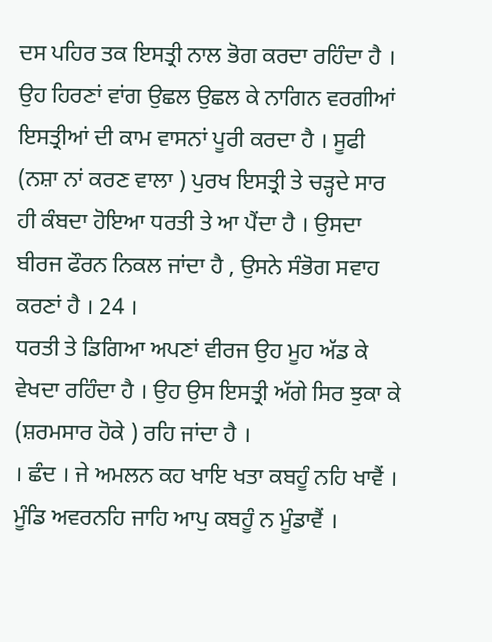ਦਸ ਪਹਿਰ ਤਕ ਇਸਤ੍ਰੀ ਨਾਲ ਭੋਗ ਕਰਦਾ ਰਹਿੰਦਾ ਹੈ । ਉਹ ਹਿਰਣਾਂ ਵਾਂਗ ਉਛਲ ਉਛਲ ਕੇ ਨਾਗਿਨ ਵਰਗੀਆਂ ਇਸਤ੍ਰੀਆਂ ਦੀ ਕਾਮ ਵਾਸਨਾਂ ਪੂਰੀ ਕਰਦਾ ਹੈ । ਸੂਫੀ (ਨਸ਼ਾ ਨਾਂ ਕਰਣ ਵਾਲਾ ) ਪੁਰਖ ਇਸਤ੍ਰੀ ਤੇ ਚੜ੍ਹਦੇ ਸਾਰ ਹੀ ਕੰਬਦਾ ਹੋਇਆ ਧਰਤੀ ਤੇ ਆ ਪੈਂਦਾ ਹੈ । ਉਸਦਾ ਬੀਰਜ ਫੌਰਨ ਨਿਕਲ ਜਾਂਦਾ ਹੈ , ਉਸਨੇ ਸੰਭੋਗ ਸਵਾਹ ਕਰਣਾਂ ਹੈ । 24 ।
ਧਰਤੀ ਤੇ ਡਿਗਿਆ ਅਪਣਾਂ ਵੀਰਜ ਉਹ ਮੂਹ ਅੱਡ ਕੇ ਵੇਖਦਾ ਰਹਿੰਦਾ ਹੈ । ਉਹ ਉਸ ਇਸਤ੍ਰੀ ਅੱਗੇ ਸਿਰ ਝੁਕਾ ਕੇ (ਸ਼ਰਮਸਾਰ ਹੋਕੇ ) ਰਹਿ ਜਾਂਦਾ ਹੈ ।
। ਛੰਦ । ਜੇ ਅਮਲਨ ਕਹ ਖਾਇ ਖਤਾ ਕਬਹੂੰ ਨਹਿ ਖਾਵੈਂ । ਮੂੰਡਿ ਅਵਰਨਹਿ ਜਾਹਿ ਆਪੁ ਕਬਹੂੰ ਨ ਮੂੰਡਾਵੈਂ ।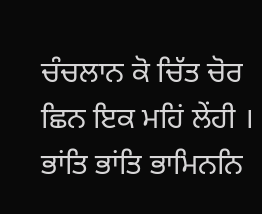ਚੰਚਲਾਨ ਕੋ ਚਿੱਤ ਚੋਰ ਛਿਨ ਇਕ ਮਹਿਂ ਲੇਂਹੀ । ਭਾਂਤਿ ਭਾਂਤਿ ਭਾਮਿਨਨਿ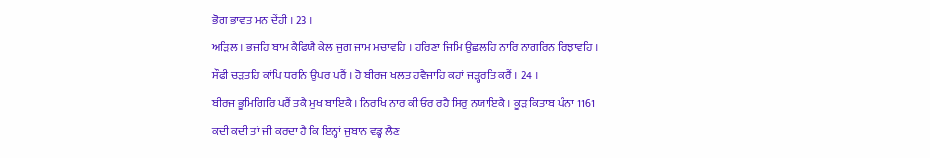ਭੋਗ ਭਾਵਤ ਮਨ ਦੇਂਹੀ । 23 ।
ਅੜਿਲ । ਭਜਹਿ ਬਾਮ ਕੈਫਿਯੈ ਕੇਲ ਜੁਗ ਜਾਮ ਮਚਾਵਹਿ । ਹਰਿਣਾ ਜਿਮਿ ਉਛਲਹਿ ਨਾਰਿ ਨਾਗਰਿਨ ਰਿਝਾਵਹਿ ।
ਸੌਫੀ ਚੜਤਹਿ ਕਾਂਪਿ ਧਰਨਿ ਉਪਰ ਪਰੈਂ । ਹੋ ਬੀਰਜ ਖਲਤ ਹਵੈਜਾਹਿ ਕਹਾਂ ਜੜ੍ਹਰਤਿ ਕਰੈਂ । 24 ।
ਬੀਰਜ ਭੂਮਿਗਿਰਿ ਪਰੈਂ ਤਕੈ ਮੁਖ ਬਾਇਕੈ । ਨਿਰਖਿ ਨਾਰ ਕੀ ਓਰ ਰਹੈ ਸਿਰੁ ਨਯਾਇਕੈ । ਕੂੜ ਕਿਤਾਬ ਪੰਨਾ 1161
ਕਦੀ ਕਦੀ ਤਾਂ ਜੀ ਕਰਦਾ ਹੈ ਕਿ ਇਨ੍ਹਾਂ ਜੁਬਾਨ ਵਡ੍ਹ ਲੈਣ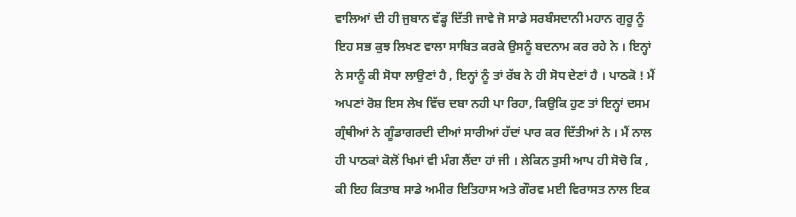ਵਾਲਿਆਂ ਦੀ ਹੀ ਜੁਬਾਨ ਵੱਡ੍ਹ ਦਿੱਤੀ ਜਾਵੇ ਜੋ ਸਾਡੇ ਸਰਬੰਸਦਾਨੀ ਮਹਾਨ ਗੁਰੂ ਨੂੰ ਇਹ ਸਭ ਕੁਝ ਲਿਖਣ ਵਾਲਾ ਸਾਬਿਤ ਕਰਕੇ ਉਸਨੂੰ ਬਦਨਾਮ ਕਰ ਰਹੇ ਨੇ । ਇਨ੍ਹਾਂ ਨੇ ਸਾਨੂੰ ਕੀ ਸੋਧਾ ਲਾਉਣਾਂ ਹੈ , ਇਨ੍ਹਾਂ ਨੂੰ ਤਾਂ ਰੱਬ ਨੇ ਹੀ ਸੋਧ ਦੇਣਾਂ ਹੈ । ਪਾਠਕੋ ! ਮੈਂ ਅਪਣਾਂ ਰੋਸ਼ ਇਸ ਲੇਖ ਵਿੱਚ ਦਬਾ ਨਹੀ ਪਾ ਰਿਹਾ, ਕਿਉਕਿ ਹੁਣ ਤਾਂ ਇਨ੍ਹਾਂ ਦਸਮ ਗ੍ਰੰਥੀਆਂ ਨੇ ਗੂੰਡਾਗਰਦੀ ਦੀਆਂ ਸਾਰੀਆਂ ਹੱਦਾਂ ਪਾਰ ਕਰ ਦਿੱਤੀਆਂ ਨੇ । ਮੈਂ ਨਾਲ ਹੀ ਪਾਠਕਾਂ ਕੋਲੋਂ ਖਿਮਾਂ ਵੀ ਮੰਗ ਲੈਂਦਾ ਹਾਂ ਜੀ । ਲੇਕਿਨ ਤੁਸੀ ਆਪ ਹੀ ਸੋਚੋ ਕਿ , ਕੀ ਇਹ ਕਿਤਾਬ ਸਾਡੇ ਅਮੀਰ ਇਤਿਹਾਸ ਅਤੇ ਗੌਰਵ ਮਈ ਵਿਰਾਸਤ ਨਾਲ ਇਕ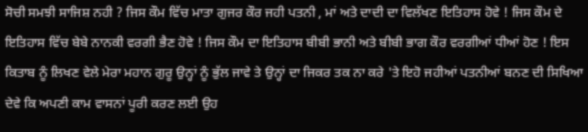ਸੋਚੀ ਸਮਝੀ ਸਾਜਿਸ਼ ਨਹੀ ? ਜਿਸ ਕੌਮ ਵਿੱਚ ਮਾਤਾ ਗੁਜਰ ਕੌਰ ਜਹੀ ਪਤਨੀ , ਮਾਂ ਅਤੇ ਦਾਦੀ ਦਾ ਵਿਲੱਖਣ ਇਤਿਹਾਸ ਹੋਵੇ ! ਜਿਸ ਕੌਮ ਦੇ ਇਤਿਹਾਸ ਵਿੱਚ ਬੇਬੇ ਨਾਨਕੀ ਵਰਗੀ ਭੈਣ ਹੋਵੇ ! ਜਿਸ ਕੌਮ ਦਾ ਇਤਿਹਾਸ ਬੀਬੀ ਭਾਨੀ ਅਤੇ ਬੀਬੀ ਭਾਗ ਕੌਰ ਵਰਗੀਆਂ ਧੀਆਂ ਹੋਣ ! ਇਸ ਕਿਤਾਬ ਨੂੰ ਲਿਖਣ ਵੇਲੇ ਮੇਰਾ ਮਹਾਨ ਗੁਰੂ ਉਨ੍ਹਾਂ ਨੂੰ ਭੁੱਲ ਜਾਵੇ ਤੇ ਉਨ੍ਹਾਂ ਦਾ ਜਿਕਰ ਤਕ ਨਾ ਕਰੇ 'ਤੇ ਇਹੋ ਜਹੀਆਂ ਪਤਨੀਆਂ ਬਨਣ ਦੀ ਸਿਖਿਆ ਦੇਵੇ ਕਿ ਅਪਣੀ ਕਾਮ ਵਾਸਨਾਂ ਪੂਰੀ ਕਰਣ ਲਈ ਉਹ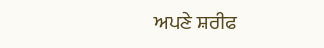ਅਪਣੇ ਸ਼ਰੀਫ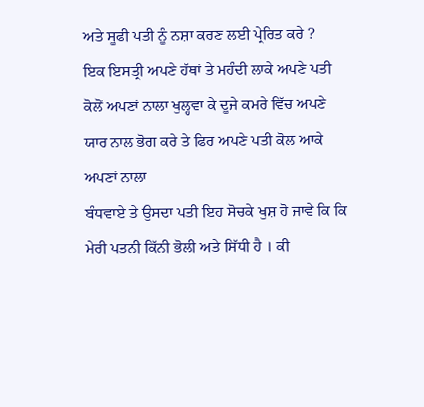ਅਤੇ ਸੂਫੀ ਪਤੀ ਨੂੰ ਨਸ਼ਾ ਕਰਣ ਲਈ ਪ੍ਰੇਰਿਤ ਕਰੇ ?
ਇਕ ਇਸਤ੍ਰੀ ਅਪਣੇ ਹੱਥਾਂ ਤੇ ਮਹੰਦੀ ਲਾਕੇ ਅਪਣੇ ਪਤੀ ਕੋਲੋਂ ਅਪਣਾਂ ਨਾਲਾ ਖੁਲ੍ਹਵਾ ਕੇ ਦੂਜੇ ਕਮਰੇ ਵਿੱਚ ਅਪਣੇ ਯਾਰ ਨਾਲ ਭੋਗ ਕਰੇ ਤੇ ਫਿਰ ਅਪਣੇ ਪਤੀ ਕੋਲ ਆਕੇ ਅਪਣਾਂ ਨਾਲਾ
ਬੰਧਵਾਏ ਤੇ ਉਸਦਾ ਪਤੀ ਇਹ ਸੋਚਕੇ ਖੁਸ਼ ਹੋ ਜਾਵੇ ਕਿ ਕਿ ਮੇਰੀ ਪਤਨੀ ਕਿੱਨੀ ਭੋਲੀ ਅਤੇ ਸਿੱਧੀ ਹੈ । ਕੀ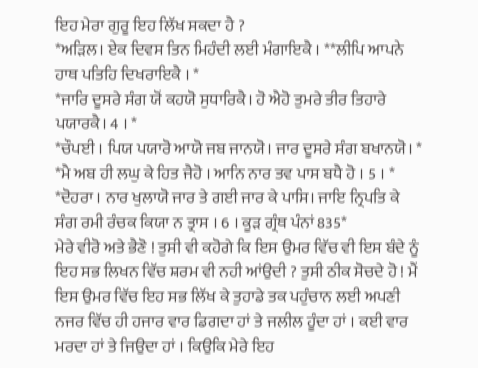ਇਹ ਮੇਰਾ ਗੁਰੂ ਇਹ ਲਿੱਖ ਸਕਦਾ ਹੈ ?
*ਅੜਿਲ। ਏਕ ਦਿਵਸ ਤਿਨ ਮਿਹੰਦੀ ਲਈ ਮੰਗਾਇਕੈ । **ਲੀਪਿ ਆਪਨੇ ਹਾਥ ਪਤਿਹਿ ਦਿਖਰਾਇਕੈ । *
*ਜਾਰਿ ਦੂਸਰੇ ਸੰਗ ਯੋਂ ਕਹਯੋ ਸੁਧਾਰਿਕੈ। ਹੋ ਐਹੋ ਤੁਮਰੇ ਤੀਰ ਤਿਹਾਰੇ ਪਯਾਰਕੈ। 4 । *
*ਚੌਪਈ । ਪਿਯ ਪਯਾਰੋ ਆਯੋ ਜਬ ਜਾਨਯੋ। ਜਾਰ ਦੂਸਰੇ ਸੰਗ ਬਖਾਨਯੋ। *
*ਮੈ ਅਬ ਹੀ ਲਘੁ ਕੇ ਹਿਤ ਜੈਹੋ । ਆਨਿ ਨਾਰ ਤਵ ਪਾਸ ਬਧੈ ਹੋ । 5 । *
*ਦੋਹਰਾ । ਨਾਰ ਖੁਲਾਯੋ ਜਾਰ ਤੇ ਗਈ ਜਾਰ ਕੇ ਪਾਸਿ। ਜਾਇ ਨ੍ਰਿਪਤਿ ਕੇ ਸੰਗ ਰਮੀ ਰੰਚਕ ਕਿਯਾ ਨ ਤ੍ਰਾਸ । 6 । ਕੂੜ ਗ੍ਰੰਥ ਪੰਨਾਂ 835*
ਮੇਰੇ ਵੀਰੋ ਅਤੇ ਭੈਣੋ ! ਤੁਸੀ ਵੀ ਕਹੋਗੇ ਕਿ ਇਸ ਉਮਰ ਵਿੱਚ ਵੀ ਇਸ ਬੰਦੇ ਨੂੰ ਇਹ ਸਭ ਲਿਖਨ ਵਿੱਚ ਸ਼ਰਮ ਵੀ ਨਹੀ ਆਂਉਦੀ ? ਤੁਸੀ ਠੀਕ ਸੋਚਦੇ ਹੋ ! ਮੈਂ ਇਸ ਉਮਰ ਵਿੱਚ ਇਹ ਸਭ ਲਿੱਖ ਕੇ ਤੁਹਾਡੇ ਤਕ ਪਹੁੰਚਾਨ ਲਈ ਅਪਣੀ ਨਜਰ ਵਿੱਚ ਹੀ ਹਜਾਰ ਵਾਰ ਡਿਗਦਾ ਹਾਂ ਤੇ ਜਲੀਲ ਹੂੰਦਾ ਹਾਂ । ਕਈ ਵਾਰ ਮਰਦਾ ਹਾਂ ਤੇ ਜਿਉਦਾ ਹਾਂ । ਕਿਉਕਿ ਮੇਰੇ ਇਹ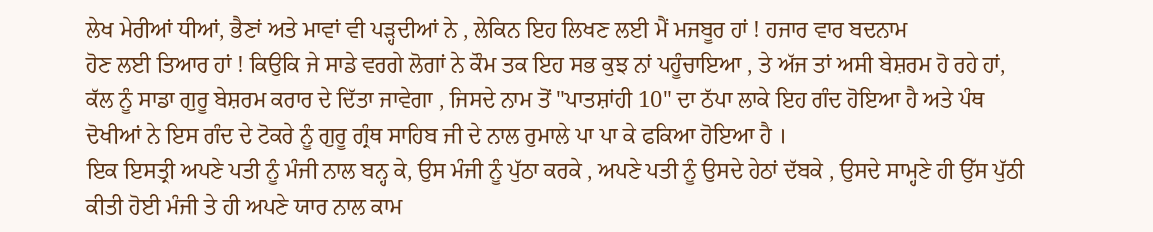ਲੇਖ ਮੇਰੀਆਂ ਧੀਆਂ, ਭੈਣਾਂ ਅਤੇ ਮਾਵਾਂ ਵੀ ਪੜ੍ਹਦੀਆਂ ਨੇ , ਲੇਕਿਨ ਇਹ ਲਿਖਣ ਲਈ ਮੈਂ ਮਜਬੂਰ ਹਾਂ ! ਹਜਾਰ ਵਾਰ ਬਦਨਾਮ
ਹੋਣ ਲਈ ਤਿਆਰ ਹਾਂ ! ਕਿਉਕਿ ਜੇ ਸਾਡੇ ਵਰਗੇ ਲੋਗਾਂ ਨੇ ਕੌਮ ਤਕ ਇਹ ਸਭ ਕੁਝ ਨਾਂ ਪਹੂੰਚਾਇਆ , ਤੇ ਅੱਜ ਤਾਂ ਅਸੀ ਬੇਸ਼ਰਮ ਹੋ ਰਹੇ ਹਾਂ, ਕੱਲ ਨੂੰ ਸਾਡਾ ਗੁਰੂ ਬੇਸ਼ਰਮ ਕਰਾਰ ਦੇ ਦਿੱਤਾ ਜਾਵੇਗਾ , ਜਿਸਦੇ ਨਾਮ ਤੋਂ "ਪਾਤਸ਼ਾਂਹੀ 10" ਦਾ ਠੱਪਾ ਲਾਕੇ ਇਹ ਗੰਦ ਹੋਇਆ ਹੈ ਅਤੇ ਪੰਥ ਦੋਖੀਆਂ ਨੇ ਇਸ ਗੰਦ ਦੇ ਟੋਕਰੇ ਨੂੰ ਗੁਰੂ ਗ੍ਰੰਥ ਸਾਹਿਬ ਜੀ ਦੇ ਨਾਲ ਰੁਮਾਲੇ ਪਾ ਪਾ ਕੇ ਫਕਿਆ ਹੋਇਆ ਹੈ ।
ਇਕ ਇਸਤ੍ਰੀ ਅਪਣੇ ਪਤੀ ਨੂੰ ਮੰਜੀ ਨਾਲ ਬਨ੍ਹ ਕੇ, ਉਸ ਮੰਜੀ ਨੂੰ ਪੁੱਠਾ ਕਰਕੇ , ਅਪਣੇ ਪਤੀ ਨੂੰ ਉਸਦੇ ਹੇਠਾਂ ਦੱਬਕੇ , ਉਸਦੇ ਸਾਮ੍ਹਣੇ ਹੀ ਉੱਸ ਪੁੱਠੀ ਕੀਤੀ ਹੋਈ ਮੰਜੀ ਤੇ ਹੀ ਅਪਣੇ ਯਾਰ ਨਾਲ ਕਾਮ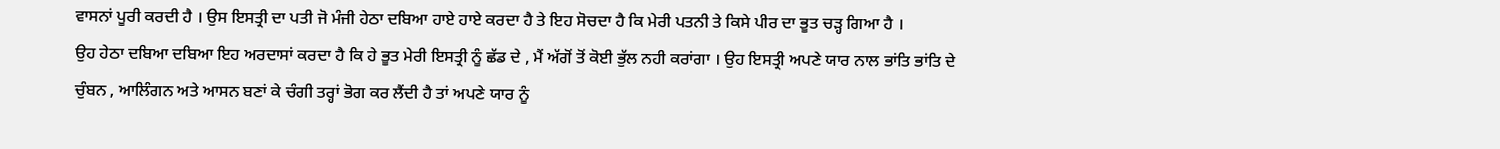ਵਾਸਨਾਂ ਪੂਰੀ ਕਰਦੀ ਹੈ । ਉਸ ਇਸਤ੍ਰੀ ਦਾ ਪਤੀ ਜੋ ਮੰਜੀ ਹੇਠਾ ਦਬਿਆ ਹਾਏ ਹਾਏ ਕਰਦਾ ਹੈ ਤੇ ਇਹ ਸੋਚਦਾ ਹੈ ਕਿ ਮੇਰੀ ਪਤਨੀ ਤੇ ਕਿਸੇ ਪੀਰ ਦਾ ਭੂਤ ਚੜ੍ਹ ਗਿਆ ਹੈ ।
ਉਹ ਹੇਠਾ ਦਬਿਆ ਦਬਿਆ ਇਹ ਅਰਦਾਸਾਂ ਕਰਦਾ ਹੈ ਕਿ ਹੇ ਭੂਤ ਮੇਰੀ ਇਸਤ੍ਰੀ ਨੂੰ ਛੱਡ ਦੇ , ਮੈਂ ਅੱਗੋਂ ਤੋਂ ਕੋਈ ਭੁੱਲ ਨਹੀ ਕਰਾਂਗਾ । ਉਹ ਇਸਤ੍ਰੀ ਅਪਣੇ ਯਾਰ ਨਾਲ ਭਾਂਤਿ ਭਾਂਤਿ ਦੇ
ਚੁੰਬਨ , ਆਲਿੰਗਨ ਅਤੇ ਆਸਨ ਬਣਾਂ ਕੇ ਚੰਗੀ ਤਰ੍ਹਾਂ ਭੋਗ ਕਰ ਲੈਂਦੀ ਹੈ ਤਾਂ ਅਪਣੇ ਯਾਰ ਨੂੰ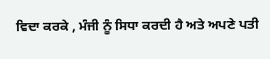ਵਿਦਾ ਕਰਕੇ , ਮੰਜੀ ਨੂੰ ਸਿਧਾ ਕਰਦੀ ਹੈ ਅਤੇ ਅਪਣੇ ਪਤੀ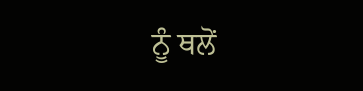ਨੂੰ ਥਲੋਂ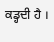ਕਡ੍ਹਦੀ ਹੈ ।